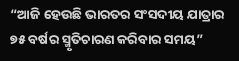“ଆଜି ହେଉଛି ଭାରତର ସଂସଦୀୟ ଯାତ୍ରାର ୭୫ ବର୍ଷର ସ୍ମୃତିଚାରଣ କରିବାର ସମୟ”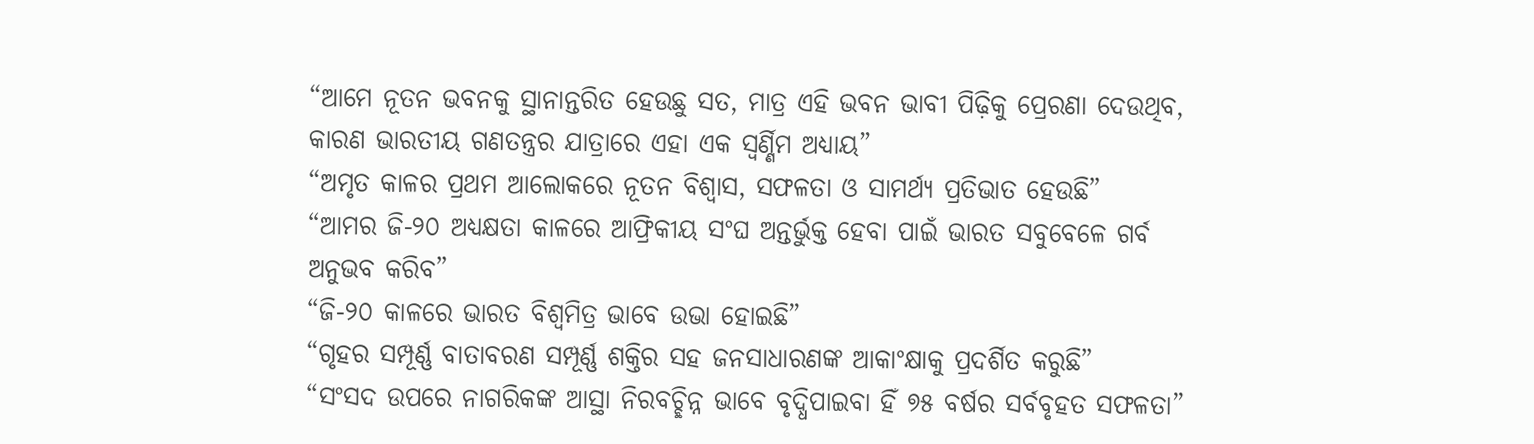“ଆମେ ନୂତନ ଭବନକୁ ସ୍ଥାନାନ୍ତରିତ ହେଉଛୁ ସତ, ମାତ୍ର ଏହି ଭବନ ଭାବୀ ପିଢ଼ିକୁ ପ୍ରେରଣା ଦେଉଥିବ, କାରଣ ଭାରତୀୟ ଗଣତନ୍ତ୍ରର ଯାତ୍ରାରେ ଏହା ଏକ ସ୍ବର୍ଣ୍ଣିମ ଅଧ୍ୟାୟ”
“ଅମୃତ କାଳର ପ୍ରଥମ ଆଲୋକରେ ନୂତନ ବିଶ୍ବାସ, ସଫଳତା ଓ ସାମର୍ଥ୍ୟ ପ୍ରତିଭାତ ହେଉଛି”
“ଆମର ଜି-୨୦ ଅଧ୍ୟକ୍ଷତା କାଳରେ ଆଫ୍ରିକୀୟ ସଂଘ ଅନ୍ତର୍ଭୁକ୍ତ ହେବା ପାଇଁ ଭାରତ ସବୁବେଳେ ଗର୍ବ ଅନୁଭବ କରିବ”
“ଜି-୨୦ କାଳରେ ଭାରତ ବିଶ୍ବମିତ୍ର ଭାବେ ଉଭା ହୋଇଛି”
“ଗୃହର ସମ୍ପୂର୍ଣ୍ଣ ବାତାବରଣ ସମ୍ପୂର୍ଣ୍ଣ ଶକ୍ତିର ସହ ଜନସାଧାରଣଙ୍କ ଆକାଂକ୍ଷାକୁ ପ୍ରଦର୍ଶିତ କରୁଛି”
“ସଂସଦ ଉପରେ ନାଗରିକଙ୍କ ଆସ୍ଥା ନିରବଚ୍ଛିନ୍ନ ଭାବେ ବୃଦ୍ଧିପାଇବା ହିଁ ୭୫ ବର୍ଷର ସର୍ବବୃହତ ସଫଳତା”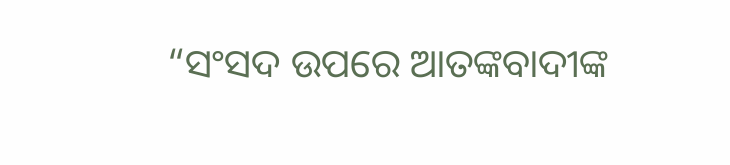“ସଂସଦ ଉପରେ ଆତଙ୍କବାଦୀଙ୍କ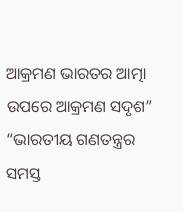ଆକ୍ରମଣ ଭାରତର ଆତ୍ମା ଉପରେ ଆକ୍ରମଣ ସଦୃଶ”
“ଭାରତୀୟ ଗଣତନ୍ତ୍ରର ସମସ୍ତ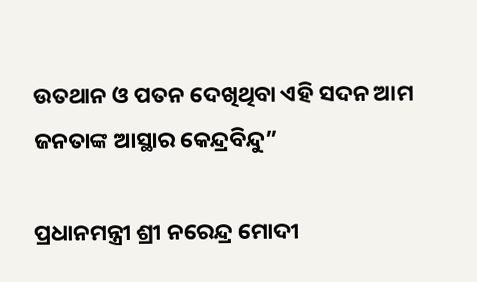ଉତଥାନ ଓ ପତନ ଦେଖିଥିବା ଏହି ସଦନ ଆମ ଜନତାଙ୍କ ଆସ୍ଥାର କେନ୍ଦ୍ରବିନ୍ଦୁ”

ପ୍ରଧାନମନ୍ତ୍ରୀ ଶ୍ରୀ ନରେନ୍ଦ୍ର ମୋଦୀ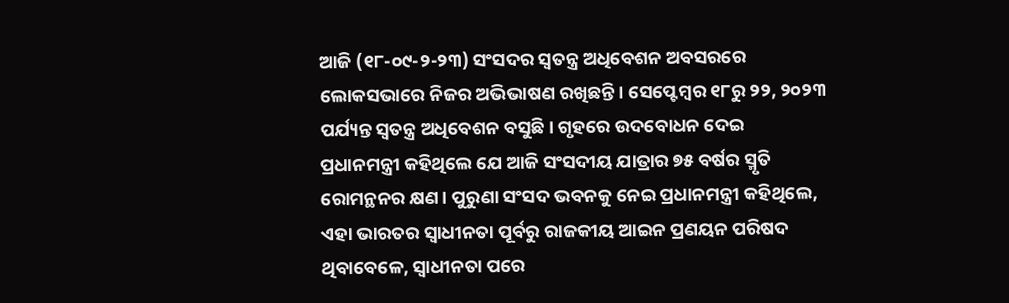ଆଜି (୧୮-୦୯-୨-୨୩) ସଂସଦର ସ୍ବତନ୍ତ୍ର ଅଧିବେଶନ ଅବସରରେ ଲୋକସଭାରେ ନିଜର ଅଭିଭାଷଣ ରଖିଛନ୍ତି। ସେପ୍ଟେମ୍ବର ୧୮ରୁ ୨୨, ୨୦୨୩ ପର୍ଯ୍ୟନ୍ତ ସ୍ବତନ୍ତ୍ର ଅଧିବେଶନ ବସୁଛି। ଗୃହରେ ଉଦବୋଧନ ଦେଇ ପ୍ରଧାନମନ୍ତ୍ରୀ କହିଥିଲେ ଯେ ଆଜି ସଂସଦୀୟ ଯାତ୍ରାର ୭୫ ବର୍ଷର ସ୍ମୃତି ରୋମନ୍ଥନର କ୍ଷଣ। ପୁରୁଣା ସଂସଦ ଭବନକୁ ନେଇ ପ୍ରଧାନମନ୍ତ୍ରୀ କହିଥିଲେ, ଏହା ଭାରତର ସ୍ବାଧୀନତା ପୂର୍ବରୁ ରାଜକୀୟ ଆଇନ ପ୍ରଣୟନ ପରିଷଦ ଥିବାବେଳେ, ସ୍ବାଧୀନତା ପରେ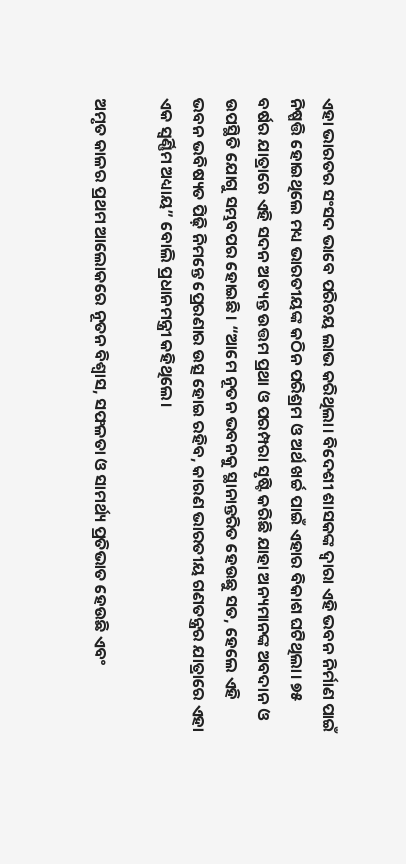ଏହା ଭାରତର ସଂସଦ ଭାବେ ପରିଚୟ ଲାଭ କରିଥିଲା। ବିଦେଶୀ ଶାସକଙ୍କ ଦ୍ବାରା ଏହି ଭବନ ନିର୍ମାଣ ପାଇଁ ନିଷ୍ପତ୍ତି ହୋଇଥିଲେ ମଧ୍ୟ ଭାରତୀୟଙ୍କ କଠିନ ପରିଶ୍ରମ ଓ ଅର୍ଥ ଖର୍ଚ୍ଚ ପାଇଁ ଏହାର ବିକାଶ ଘଟିଥିଲା। ୭୫ ବର୍ଷର ଯାତ୍ରାରେ ଏହି ସଦନ ଅତ୍ୟନ୍ତ ଉତ୍ତମ ପ୍ରଥା ଓ ପରମ୍ପରା ସୃଷ୍ଟି କରିଛି ଯାହା ଅନ୍ୟମାନଙ୍କ ଅବଦାନ ଓ ଉପସ୍ଥିତି ଯୋଗୁ ସମ୍ଭବପର ହୋଇଛି। “ଆମେ ନୂତନ ଭବନକୁ ସ୍ଥାନାନ୍ତରିତ ହେଉଛୁ ସତ, ହେଲେ ଏହି ଭବନ ଭବିଷ୍ୟତ ପିଢ଼ି ନିମନ୍ତେ ପ୍ରେରଣାର ଉତ୍ସ ହୋଇ ରହିବ, କାରଣ ଭାରତୀୟ ଗଣତନ୍ତ୍ରର ଯାତ୍ରାରେ ଏହା ଏକ ସ୍ବର୍ଣ୍ଣିମ ଅଧ୍ୟାୟ” ବୋଲି ପ୍ରଧାନମନ୍ତ୍ରୀ କହିଥିଲେ।

ଅମୃତ କାଳର ପ୍ରଥମ ଆଲୋକରେ ନୂତନ ବିଶ୍ବାସ, ସଫଳତା ଓ ସାମର୍ଥ୍ୟ ପ୍ରତିଭାତ ହେଉଛି ଏବଂ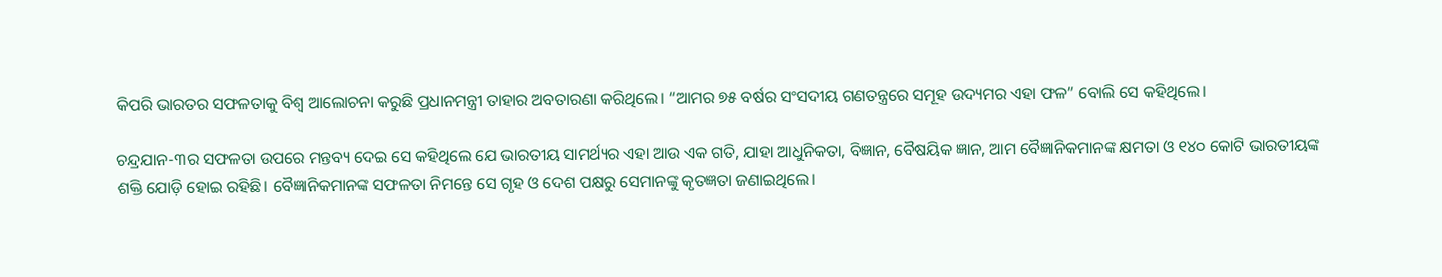କିପରି ଭାରତର ସଫଳତାକୁ ବିଶ୍ବ ଆଲୋଚନା କରୁଛି ପ୍ରଧାନମନ୍ତ୍ରୀ ତାହାର ଅବତାରଣା କରିଥିଲେ। “ଆମର ୭୫ ବର୍ଷର ସଂସଦୀୟ ଗଣତନ୍ତ୍ରରେ ସମୂହ ଉଦ୍ୟମର ଏହା ଫଳ” ବୋଲି ସେ କହିଥିଲେ।

ଚନ୍ଦ୍ରଯାନ-୩ର ସଫଳତା ଉପରେ ମନ୍ତବ୍ୟ ଦେଇ ସେ କହିଥିଲେ ଯେ ଭାରତୀୟ ସାମର୍ଥ୍ୟର ଏହା ଆଉ ଏକ ଗତି, ଯାହା ଆଧୁନିକତା, ବିଜ୍ଞାନ, ବୈଷୟିକ ଜ୍ଞାନ, ଆମ ବୈଜ୍ଞାନିକମାନଙ୍କ କ୍ଷମତା ଓ ୧୪୦ କୋଟି ଭାରତୀୟଙ୍କ ଶକ୍ତି ଯୋଡ଼ି ହୋଇ ରହିଛି। ବୈଜ୍ଞାନିକମାନଙ୍କ ସଫଳତା ନିମନ୍ତେ ସେ ଗୃହ ଓ ଦେଶ ପକ୍ଷରୁ ସେମାନଙ୍କୁ କୃତଜ୍ଞତା ଜଣାଇଥିଲେ।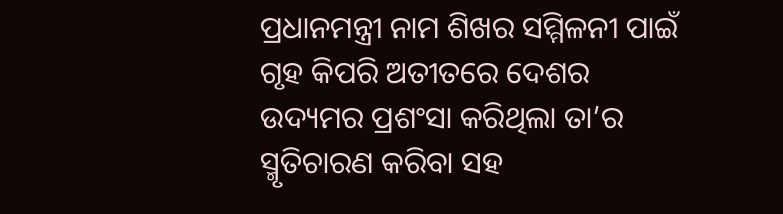ପ୍ରଧାନମନ୍ତ୍ରୀ ନାମ ଶିଖର ସମ୍ମିଳନୀ ପାଇଁ ଗୃହ କିପରି ଅତୀତରେ ଦେଶର ଉଦ୍ୟମର ପ୍ରଶଂସା କରିଥିଲା ତା’ର ସ୍ମୃତିଚାରଣ କରିବା ସହ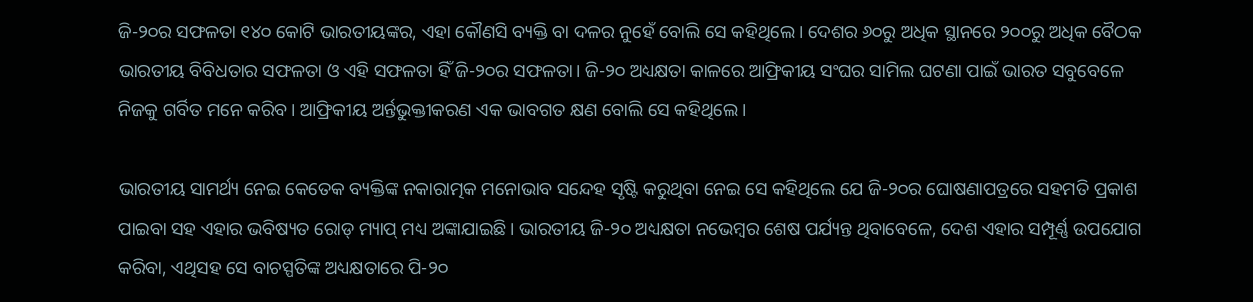ଜି-୨୦ର ସଫଳତା ୧୪୦ କୋଟି ଭାରତୀୟଙ୍କର, ଏହା କୌଣସି ବ୍ୟକ୍ତି ବା ଦଳର ନୁହେଁ ବୋଲି ସେ କହିଥିଲେ। ଦେଶର ୬୦ରୁ ଅଧିକ ସ୍ଥାନରେ ୨୦୦ରୁ ଅଧିକ ବୈଠକ ଭାରତୀୟ ବିବିଧତାର ସଫଳତା ଓ ଏହି ସଫଳତା ହିଁ ଜି-୨୦ର ସଫଳତା। ଜି-୨୦ ଅଧ୍ୟକ୍ଷତା କାଳରେ ଆଫ୍ରିକୀୟ ସଂଘର ସାମିଲ ଘଟଣା ପାଇଁ ଭାରତ ସବୁବେଳେ ନିଜକୁ ଗର୍ବିତ ମନେ କରିବ। ଆଫ୍ରିକୀୟ ଅର୍ନ୍ତଭୁକ୍ତୀକରଣ ଏକ ଭାବଗତ କ୍ଷଣ ବୋଲି ସେ କହିଥିଲେ।

ଭାରତୀୟ ସାମର୍ଥ୍ୟ ନେଇ କେତେକ ବ୍ୟକ୍ତିଙ୍କ ନକାରାତ୍ମକ ମନୋଭାବ ସନ୍ଦେହ ସୃଷ୍ଟି କରୁଥିବା ନେଇ ସେ କହିଥିଲେ ଯେ ଜି-୨୦ର ଘୋଷଣାପତ୍ରରେ ସହମତି ପ୍ରକାଶ ପାଇବା ସହ ଏହାର ଭବିଷ୍ୟତ ରୋଡ୍ ମ୍ୟାପ୍ ମଧ୍ୟ ଅଙ୍କାଯାଇଛି। ଭାରତୀୟ ଜି-୨୦ ଅଧ୍ୟକ୍ଷତା ନଭେମ୍ବର ଶେଷ ପର୍ଯ୍ୟନ୍ତ ଥିବାବେଳେ, ଦେଶ ଏହାର ସମ୍ପୂର୍ଣ୍ଣ ଉପଯୋଗ କରିବା, ଏଥିସହ ସେ ବାଚସ୍ପତିଙ୍କ ଅଧ୍ୟକ୍ଷତାରେ ପି-୨୦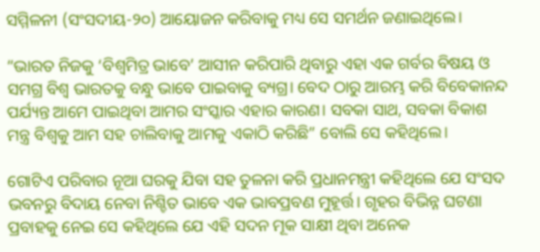ସମ୍ମିଳନୀ (ସଂସଦୀୟ-୨୦) ଆୟୋଜନ କରିବାକୁ ମଧ୍ୟ ସେ ସମର୍ଥନ ଜଣାଇଥିଲେ।

“ଭାରତ ନିଜକୁ ‘ବିଶ୍ବମିତ୍ର ଭାବେ’ ଆସୀନ କରିପାରି ଥିବାରୁ ଏହା ଏକ ଗର୍ବର ବିଷୟ ଓ ସମଗ୍ର ବିଶ୍ବ ଭାରତକୁ ବନ୍ଧୁ ଭାବେ ପାଇବାକୁ ବ୍ୟଗ୍ର। ବେଦ ଠାରୁ ଆରମ୍ଭ କରି ବିବେକାନନ୍ଦ ପର୍ଯ୍ୟନ୍ତ ଆମେ ପାଇଥିବା ଆମର ସଂସ୍କାର ଏହାର କାରଣ। ସବକା ସାଥ, ସବକା ବିକାଶ ମନ୍ତ୍ର ବିଶ୍ବକୁ ଆମ ସହ ଚାଲିବାକୁ ଆମକୁ ଏକାଠି କରିଛି” ବୋଲି ସେ କହିଥିଲେ।

ଗୋଟିଏ ପରିବାର ନୂଆ ଘରକୁ ଯିବା ସହ ତୁଳନା କରି ପ୍ରଧାନମନ୍ତ୍ରୀ କହିଥିଲେ ଯେ ସଂସଦ ଭବନରୁ ବିଦାୟ ନେବା ନିଶ୍ଚିତ ଭାବେ ଏକ ଭାବପ୍ରବଣ ମୁହୂର୍ତ୍ତ। ଗୃହର ବିଭିନ୍ନ ଘଟଣା ପ୍ରବାହକୁ ନେଇ ସେ କହିଥିଲେ ଯେ ଏହି ସଦନ ମୂକ ସାକ୍ଷୀ ଥିବା ଅନେକ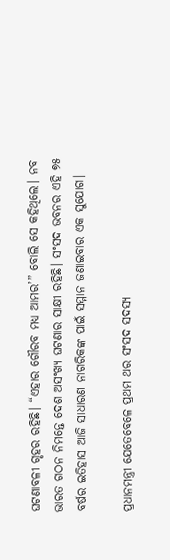ଘଟଣାବଳୀ ଗୃହର ରହିଛି। “ଏହାର ଗୌରବ ମଧ୍ୟ ଆମର’” ବୋଲି ସେ କହିଥିଲେ। ନବ ଭାରତ ଗଠନ ନିମନ୍ତେ ଦେଶ ଅସଂଖ୍ୟ ଘଟଣାର ସାକ୍ଷୀ ରହିଛି। ସଂସଦ ଭବନର ଏହି ୭୫ ବର୍ଷର ଇତିହାସ ଆଜି ସାଧାରଣ ନାଗରିକଙ୍କ ପାଇଁ ସମ୍ମାନ ଜଣାଇବାର ଏକ ସୁଯୋଗ।

ପ୍ରଧାନମନ୍ତ୍ରୀ ଯେତେବେଳେ ପ୍ରଥମ ଥର ସଂସଦ ସଦସ୍ୟ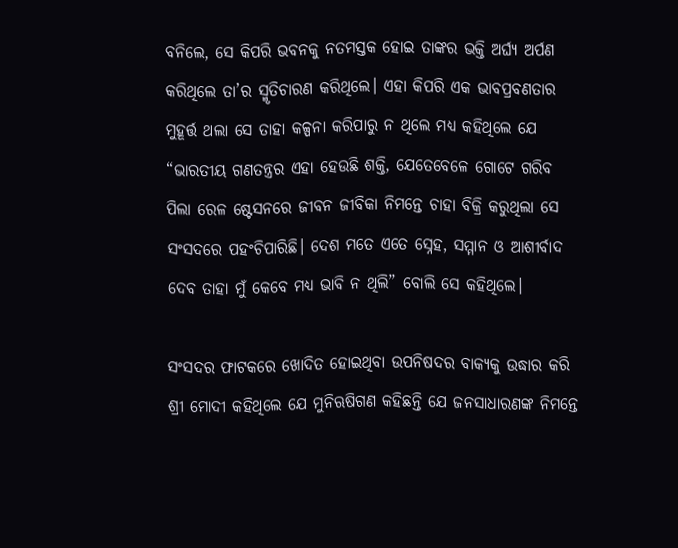ବନିଲେ, ସେ କିପରି ଭବନକୁ ନତମସ୍ତକ ହୋଇ ତାଙ୍କର ଭକ୍ତି ଅର୍ଘ୍ୟ ଅର୍ପଣ କରିଥିଲେ ତା’ର ସ୍ମୃତିଚାରଣ କରିଥିଲେ। ଏହା କିପରି ଏକ ଭାବପ୍ରବଣତାର ମୁହୂର୍ତ୍ତ ଥଲା ସେ ତାହା କଳ୍ପନା କରିପାରୁ ନ ଥିଲେ ମଧ୍ୟ କହିଥିଲେ ଯେ “ଭାରତୀୟ ଗଣତନ୍ତ୍ରର ଏହା ହେଉଛି ଶକ୍ତି, ଯେତେବେଳେ ଗୋଟେ ଗରିବ ପିଲା ରେଳ ଷ୍ଟେସନରେ ଜୀବନ ଜୀବିକା ନିମନ୍ତେ ଚାହା ବିକ୍ରି କରୁଥିଲା ସେ ସଂସଦରେ ପହଂଚିପାରିଛି। ଦେଶ ମତେ ଏତେ ସ୍ନେହ, ସମ୍ମାନ ଓ ଆଶୀର୍ବାଦ ଦେବ ତାହା ମୁଁ କେବେ ମଧ୍ୟ ଭାବି ନ ଥିଲି” ବୋଲି ସେ କହିଥିଲେ।

ସଂସଦର ଫାଟକରେ ଖୋଦିତ ହୋଇଥିବା ଉପନିଷଦର ବାକ୍ୟକୁ ଉଦ୍ଧାର କରି ଶ୍ରୀ ମୋଦୀ କହିଥିଲେ ଯେ ମୁନିଋଷିଗଣ କହିଛନ୍ତି ଯେ ଜନସାଧାରଣଙ୍କ ନିମନ୍ତେ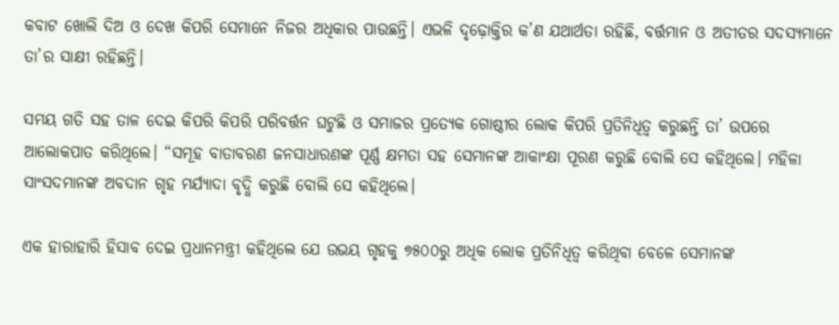କବାଟ ଖୋଲି ଦିଅ ଓ ଦେଖ କିପରି ସେମାନେ ନିଜର ଅଧିକାର ପାଉଛନ୍ତି। ଏଭଳି ଦୃଢ଼ୋକ୍ତିର କ’ଣ ଯଥାର୍ଥତା ରହିଛି, ବର୍ତ୍ତମାନ ଓ ଅତୀତର ସଦସ୍ୟମାନେ ତା’ର ସାକ୍ଷୀ ରହିଛନ୍ତି।

ସମୟ ଗତି ସହ ତାଳ ଦେଇ କିପରି କିପରି ପରିବର୍ତ୍ତନ ଘଟୁଛି ଓ ସମାଜର ପ୍ରତ୍ୟେକ ଗୋଷ୍ଠୀର ଲୋକ କିପରି ପ୍ରତିନିଧିତ୍ବ କରୁଛନ୍ତି ତା’ ଉପରେ ଆଲୋକପାତ କରିଥିଲେ। “ସମୂହ ବାତାବରଣ ଜନସାଧାରଣଙ୍କ ପୂର୍ଣ୍ଣ କ୍ଷମତା ସହ ସେମାନଙ୍କ ଆକାଂକ୍ଷା ପୂରଣ କରୁଛି ବୋଲି ସେ କହିଥିଲେ। ମହିଳା ସାଂସଦମାନଙ୍କ ଅବଦାନ ଗୃହ ମର୍ଯ୍ୟାଦା ବୃଦ୍ଧି କରୁଛି ବୋଲି ସେ କହିଥିଲେ।

ଏକ ହାରାହାରି ହିସାବ ଦେଇ ପ୍ରଧାନମନ୍ତ୍ରୀ କହିଥିଲେ ଯେ ଉଭୟ ଗୃହକୁ ୭୫୦୦ରୁ ଅଧିକ ଲୋକ ପ୍ରତିନିଧିତ୍ବ କରିଥିବା ବେଳେ ସେମାନଙ୍କ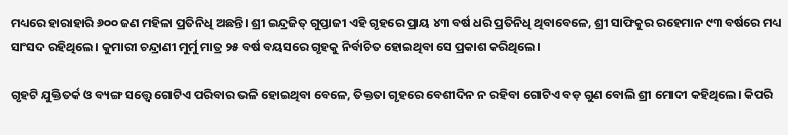ମଧ୍ୟରେ ହାରାହାରି ୬୦୦ ଜଣ ମହିଳା ପ୍ରତିନିଧି ଅଛନ୍ତି। ଶ୍ରୀ ଇନ୍ଦ୍ରଜିତ୍ ଗୁପ୍ତାଜୀ ଏହି ଗୃହରେ ପ୍ରାୟ ୪୩ ବର୍ଷ ଧରି ପ୍ରତିନିଧି ଥିବାବେଳେ, ଶ୍ରୀ ସାଫିକୁର ରହେମାନ ୯୩ ବର୍ଷରେ ମଧ୍ୟ ସାଂସଦ ରହିଥିଲେ। କୁମାରୀ ଚନ୍ଦ୍ରାଣୀ ମୁର୍ମୁ ମାତ୍ର ୨୫ ବର୍ଷ ବୟସରେ ଗୃହକୁ ନିର୍ବାଚିତ ହୋଇଥିବା ସେ ପ୍ରକାଶ କରିଥିଲେ।

ଗୃହଟି ଯୁକ୍ତିତର୍କ ଓ ବ୍ୟଙ୍ଗ ସତ୍ତ୍ବେ ଗୋଟିଏ ପରିବାର ଭଳି ହୋଇଥିବା ବେଳେ, ତିକ୍ତତା ଗୃହରେ ବେଶୀଦିନ ନ ରହିବା ଗୋଟିଏ ବଡ଼ ଗୁଣ ବୋଲି ଶ୍ରୀ ମୋଦୀ କହିଥିଲେ। କିପରି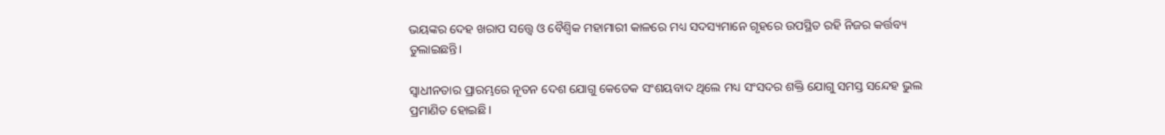ଭୟଙ୍କର ଦେହ ଖରାପ ସତ୍ତ୍ବେ ଓ ବୈଶ୍ବିକ ମହାମାରୀ କାଳରେ ମଧ୍ୟ ସଦସ୍ୟମାନେ ଗୃହରେ ଉପସ୍ଥିତ ରହି ନିଜର କର୍ତ୍ତବ୍ୟ ତୁଲାଇଛନ୍ତି।

ସ୍ବାଧୀନତାର ପ୍ରାରମ୍ଭରେ ନୂତନ ଦେଶ ଯୋଗୁ କେତେକ ସଂଶୟବାଦ ଥିଲେ ମଧ୍ୟ ସଂସଦର ଶକ୍ତି ଯୋଗୁ ସମସ୍ତ ସନ୍ଦେହ ଭୁଲ ପ୍ରମାଣିତ ହୋଇଛି।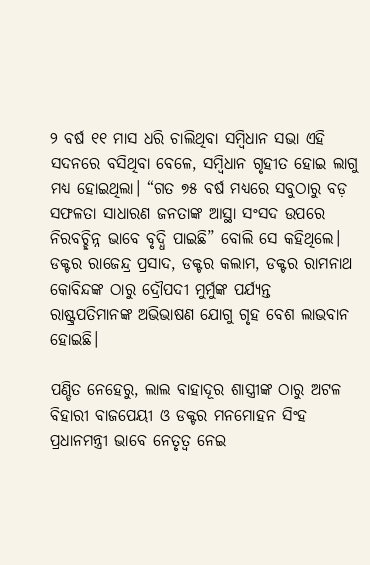୨ ବର୍ଷ ୧୧ ମାସ ଧରି ଚାଲିଥିବା ସମ୍ବିଧାନ ସଭା ଏହି ସଦନରେ ବସିଥିବା ବେଳେ, ସମ୍ବିଧାନ ଗୃହୀତ ହୋଇ ଲାଗୁ ମଧ୍ୟ ହୋଇଥିଲା। “ଗତ ୭୫ ବର୍ଷ ମଧ୍ୟରେ ସବୁଠାରୁ ବଡ଼ ସଫଳତା ସାଧାରଣ ଜନତାଙ୍କ ଆସ୍ଥା ସଂସଦ ଉପରେ ନିରବଚ୍ଛିନ୍ନ ଭାବେ ବୃଦ୍ଧି ପାଇଛି” ବୋଲି ସେ କହିଥିଲେ। ଡକ୍ଟର ରାଜେନ୍ଦ୍ର ପ୍ରସାଦ, ଡକ୍ଟର କଲାମ, ଡକ୍ଟର ରାମନାଥ କୋବିନ୍ଦଙ୍କ ଠାରୁ ଦ୍ରୌପଦୀ ମୁର୍ମୁଙ୍କ ପର୍ଯ୍ୟନ୍ତ ରାଷ୍ଟ୍ରପତିମାନଙ୍କ ଅଭିଭାଷଣ ଯୋଗୁ ଗୃହ ବେଶ ଲାଭବାନ ହୋଇଛି।

ପଣ୍ଡିତ ନେହେରୁ, ଲାଲ ବାହାଦୂର ଶାସ୍ତ୍ରୀଙ୍କ ଠାରୁ ଅଟଳ ବିହାରୀ ବାଜପେୟୀ ଓ ଡକ୍ଟର ମନମୋହନ ସିଂହ ପ୍ରଧାନମନ୍ତ୍ରୀ ଭାବେ ନେତୃତ୍ବ ନେଇ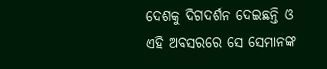ଦେଶକୁ ଦିଗଦର୍ଶନ ଦେଇଛନ୍ତି ଓ ଏହି ଅବସରରେ ସେ ସେମାନଙ୍କ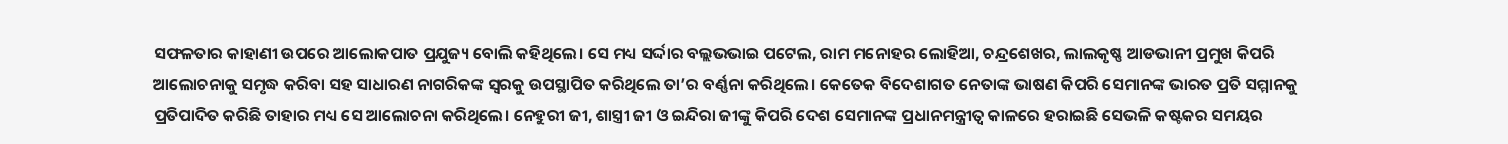ସଫଳତାର କାହାଣୀ ଉପରେ ଆଲୋକପାତ ପ୍ରଯୁଜ୍ୟ ବୋଲି କହିଥିଲେ। ସେ ମଧ୍ୟ ସର୍ଦ୍ଦାର ବଲ୍ଲଭଭାଇ ପଟେଲ, ରାମ ମନୋହର ଲୋହିଆ, ଚନ୍ଦ୍ରଶେଖର, ଲାଲକୃଷ୍ଣ ଆଡଭାନୀ ପ୍ରମୁଖ କିପରି ଆଲୋଚନାକୁ ସମୃଦ୍ଧ କରିବା ସହ ସାଧାରଣ ନାଗରିକଙ୍କ ସ୍ବରକୁ ଉପସ୍ଥାପିତ କରିଥିଲେ ତା’ର ବର୍ଣ୍ଣନା କରିଥିଲେ। କେତେକ ବିଦେଶାଗତ ନେତାଙ୍କ ଭାଷଣ କିପରି ସେମାନଙ୍କ ଭାରତ ପ୍ରତି ସମ୍ମାନକୁ ପ୍ରତିପାଦିତ କରିଛି ତାହାର ମଧ୍ୟ ସେ ଆଲୋଚନା କରିଥିଲେ। ନେହୁରୀ ଜୀ, ଶାସ୍ତ୍ରୀ ଜୀ ଓ ଇନ୍ଦିରା ଜୀଙ୍କୁ କିପରି ଦେଶ ସେମାନଙ୍କ ପ୍ରଧାନମନ୍ତ୍ରୀତ୍ବ କାଳରେ ହରାଇଛି ସେଭଳି କଷ୍ଟକର ସମୟର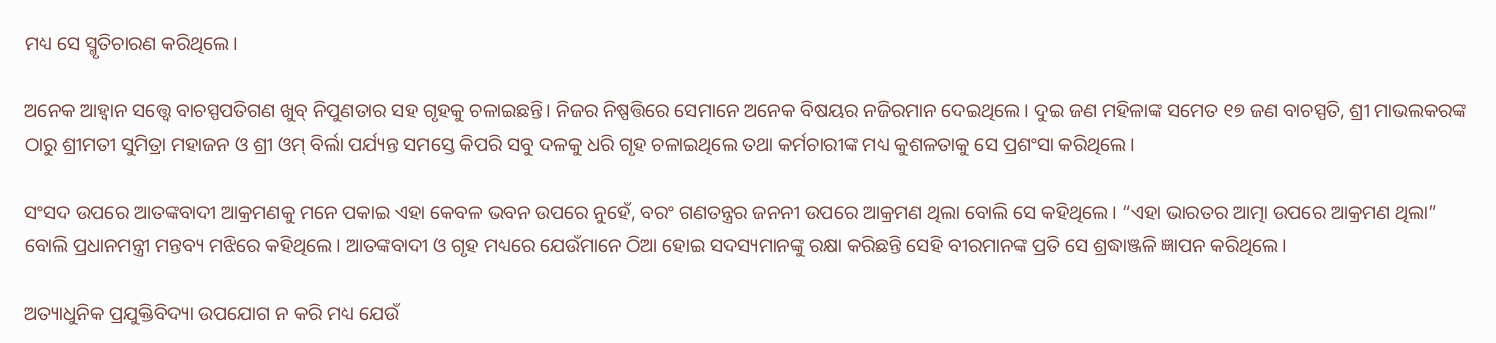ମଧ୍ୟ ସେ ସ୍ମୃତିଚାରଣ କରିଥିଲେ।

ଅନେକ ଆହ୍ବାନ ସତ୍ତ୍ବେ ବାଚସ୍ପପତିଗଣ ଖୁବ୍ ନିପୁଣତାର ସହ ଗୃହକୁ ଚଳାଇଛନ୍ତି। ନିଜର ନିଷ୍ପତ୍ତିରେ ସେମାନେ ଅନେକ ବିଷୟର ନଜିରମାନ ଦେଇଥିଲେ। ଦୁଇ ଜଣ ମହିଳାଙ୍କ ସମେତ ୧୭ ଜଣ ବାଚସ୍ପତି, ଶ୍ରୀ ମାଭଲକରଙ୍କ ଠାରୁ ଶ୍ରୀମତୀ ସୁମିତ୍ରା ମହାଜନ ଓ ଶ୍ରୀ ଓମ୍ ବିର୍ଲା ପର୍ଯ୍ୟନ୍ତ ସମସ୍ତେ କିପରି ସବୁ ଦଳକୁ ଧରି ଗୃହ ଚଳାଇଥିଲେ ତଥା କର୍ମଚାରୀଙ୍କ ମଧ୍ୟ କୁଶଳତାକୁ ସେ ପ୍ରଶଂସା କରିଥିଲେ।

ସଂସଦ ଉପରେ ଆତଙ୍କବାଦୀ ଆକ୍ରମଣକୁ ମନେ ପକାଇ ଏହା କେବଳ ଭବନ ଉପରେ ନୁହେଁ, ବରଂ ଗଣତନ୍ତ୍ରର ଜନନୀ ଉପରେ ଆକ୍ରମଣ ଥିଲା ବୋଲି ସେ କହିଥିଲେ। “ଏହା ଭାରତର ଆତ୍ମା ଉପରେ ଆକ୍ରମଣ ଥିଲା” ବୋଲି ପ୍ରଧାନମନ୍ତ୍ରୀ ମନ୍ତବ୍ୟ ମଝିରେ କହିଥିଲେ। ଆତଙ୍କବାଦୀ ଓ ଗୃହ ମଧ୍ୟରେ ଯେଉଁମାନେ ଠିଆ ହୋଇ ସଦସ୍ୟମାନଙ୍କୁ ରକ୍ଷା କରିଛନ୍ତି ସେହି ବୀରମାନଙ୍କ ପ୍ରତି ସେ ଶ୍ରଦ୍ଧାଞ୍ଜଳି ଜ୍ଞାପନ କରିଥିଲେ।

ଅତ୍ୟାଧୁନିକ ପ୍ରଯୁକ୍ତିବିଦ୍ୟା ଉପଯୋଗ ନ କରି ମଧ୍ୟ ଯେଉଁ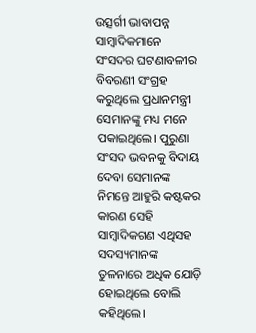ଉତ୍ସର୍ଗୀ ଭାବାପନ୍ନ ସାମ୍ବାଦିକମାନେ ସଂସଦର ଘଟଣାବଳୀର ବିବରଣୀ ସଂଗ୍ରହ କରୁଥିଲେ ପ୍ରଧାନମନ୍ତ୍ରୀ ସେମାନଙ୍କୁ ମଧ୍ୟ ମନେ ପକାଇଥିଲେ। ପୁରୁଣା ସଂସଦ ଭବନକୁ ବିଦାୟ ଦେବା ସେମାନଙ୍କ ନିମନ୍ତେ ଆହୁରି କଷ୍ଟକର କାରଣ ସେହି ସାମ୍ବାଦିକଗଣ ଏଥିସହ ସଦସ୍ୟମାନଙ୍କ ତୁଳନାରେ ଅଧିକ ଯୋଡ଼ି ହୋଇଥିଲେ ବୋଲି କହିଥିଲେ।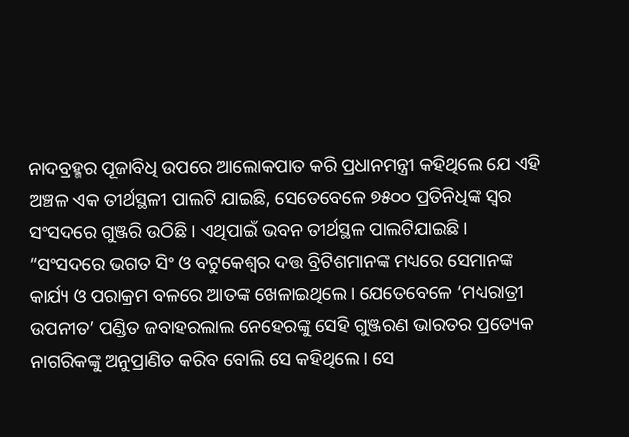ନାଦବ୍ରହ୍ମର ପୂଜାବିଧି ଉପରେ ଆଲୋକପାତ କରି ପ୍ରଧାନମନ୍ତ୍ରୀ କହିଥିଲେ ଯେ ଏହି ଅଞ୍ଚଳ ଏକ ତୀର୍ଥସ୍ଥଳୀ ପାଲଟି ଯାଇଛି, ସେତେବେଳେ ୭୫୦୦ ପ୍ରତିନିଧିଙ୍କ ସ୍ବର ସଂସଦରେ ଗୁଞ୍ଜରି ଉଠିଛି। ଏଥିପାଇଁ ଭବନ ତୀର୍ଥସ୍ଥଳ ପାଲଟିଯାଇଛି। “ସଂସଦରେ ଭଗତ ସିଂ ଓ ବଟୁକେଶ୍ବର ଦତ୍ତ ବ୍ରିଟିଶମାନଙ୍କ ମଧ୍ୟରେ ସେମାନଙ୍କ କାର୍ଯ୍ୟ ଓ ପରାକ୍ରମ ବଳରେ ଆତଙ୍କ ଖେଳାଇଥିଲେ। ଯେତେବେଳେ ‘ମଧ୍ୟରାତ୍ରୀ ଉପନୀତ’ ପଣ୍ଡିତ ଜବାହରଲାଲ ନେହେରଙ୍କୁ ସେହି ଗୁଞ୍ଜରଣ ଭାରତର ପ୍ରତ୍ୟେକ ନାଗରିକଙ୍କୁ ଅନୁପ୍ରାଣିତ କରିବ ବୋଲି ସେ କହିଥିଲେ। ସେ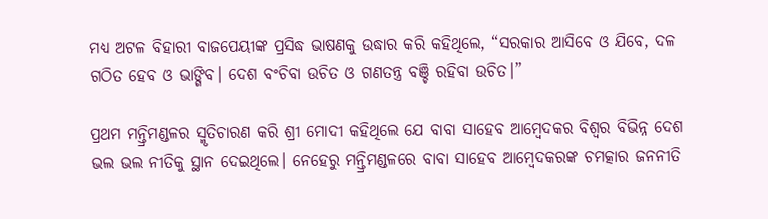ମଧ୍ୟ ଅଟଳ ବିହାରୀ ବାଜପେୟୀଙ୍କ ପ୍ରସିଦ୍ଧ ଭାଷଣକୁ ଉଦ୍ଧାର କରି କହିଥିଲେ, “ସରକାର ଆସିବେ ଓ ଯିବେ, ଦଳ ଗଠିତ ହେବ ଓ ଭାଙ୍ଗିବ। ଦେଶ ବଂଚିବା ଉଚିତ ଓ ଗଣତନ୍ତ୍ର ବଞ୍ଚି ରହିବା ଉଚିତ।”

ପ୍ରଥମ ମନ୍ତ୍ରିମଣ୍ଡଳର ସ୍ମୃତିଚାରଣ କରି ଶ୍ରୀ ମୋଦୀ କହିଥିଲେ ଯେ ବାବା ସାହେବ ଆମ୍ବେଦକର ବିଶ୍ବର ବିଭିନ୍ନ ଦେଶ ଭଲ ଭଲ ନୀତିକୁ ସ୍ଥାନ ଦେଇଥିଲେ। ନେହେରୁ ମନ୍ତ୍ରିମଣ୍ଡଳରେ ବାବା ସାହେବ ଆମ୍ବେଦକରଙ୍କ ଚମତ୍କାର ଜନନୀତି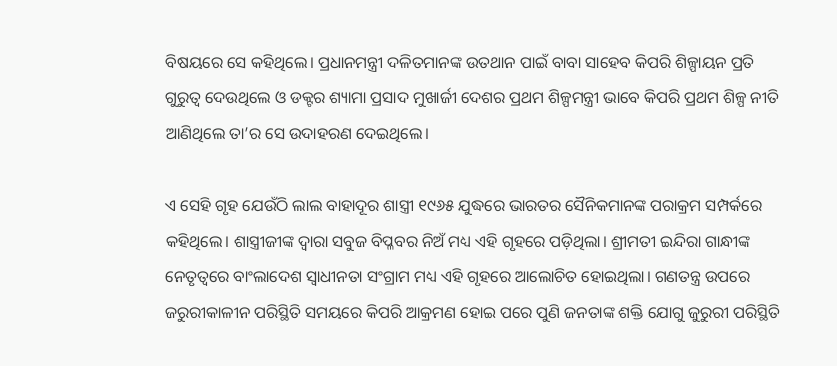ବିଷୟରେ ସେ କହିଥିଲେ। ପ୍ରଧାନମନ୍ତ୍ରୀ ଦଳିତମାନଙ୍କ ଉତଥାନ ପାଇଁ ବାବା ସାହେବ କିପରି ଶିଳ୍ପାୟନ ପ୍ରତି ଗୁରୁତ୍ବ ଦେଉଥିଲେ ଓ ଡକ୍ଟର ଶ୍ୟାମା ପ୍ରସାଦ ମୁଖାର୍ଜୀ ଦେଶର ପ୍ରଥମ ଶିଳ୍ପମନ୍ତ୍ରୀ ଭାବେ କିପରି ପ୍ରଥମ ଶିଳ୍ପ ନୀତି ଆଣିଥିଲେ ତା’ର ସେ ଉଦାହରଣ ଦେଇଥିଲେ।

ଏ ସେହି ଗୃହ ଯେଉଁଠି ଲାଲ ବାହାଦୂର ଶାସ୍ତ୍ରୀ ୧୯୬୫ ଯୁଦ୍ଧରେ ଭାରତର ସୈନିକମାନଙ୍କ ପରାକ୍ରମ ସମ୍ପର୍କରେ କହିଥିଲେ। ଶାସ୍ତ୍ରୀଜୀଙ୍କ ଦ୍ବାରା ସବୁଜ ବିପ୍ଳବର ନିଅଁ ମଧ୍ୟ ଏହି ଗୃହରେ ପଡ଼ିଥିଲା। ଶ୍ରୀମତୀ ଇନ୍ଦିରା ଗାନ୍ଧୀଙ୍କ ନେତୃତ୍ବରେ ବାଂଲାଦେଶ ସ୍ବାଧୀନତା ସଂଗ୍ରାମ ମଧ୍ୟ ଏହି ଗୃହରେ ଆଲୋଚିତ ହୋଇଥିଲା। ଗଣତନ୍ତ୍ର ଉପରେ ଜରୁରୀକାଳୀନ ପରିସ୍ଥିତି ସମୟରେ କିପରି ଆକ୍ରମଣ ହୋଇ ପରେ ପୁଣି ଜନତାଙ୍କ ଶକ୍ତି ଯୋଗୁ ଜୁରୁରୀ ପରିସ୍ଥିତି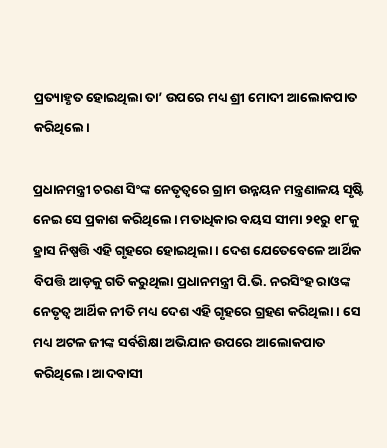ପ୍ରତ୍ୟାହୃତ ହୋଇଥିଲା ତା’ ଉପରେ ମଧ୍ୟ ଶ୍ରୀ ମୋଦୀ ଆଲୋକପାତ କରିଥିଲେ।

ପ୍ରଧାନମନ୍ତ୍ରୀ ଚରଣ ସିଂଙ୍କ ନେତୃତ୍ବରେ ଗ୍ରାମ ଉନ୍ନୟନ ମନ୍ତ୍ରଣାଳୟ ସୃଷ୍ଟି ନେଇ ସେ ପ୍ରକାଶ କରିଥିଲେ। ମତାଧିକାର ବୟସ ସୀମା ୨୧ରୁ ୧୮କୁ ହ୍ରାସ ନିଷ୍ପତ୍ତି ଏହି ଗୃହରେ ହୋଇଥିଲା। ଦେଶ ଯେତେବେଳେ ଆର୍ଥିକ ବିପତ୍ତି ଆଡ଼କୁ ଗତି କରୁଥିଲା ପ୍ରଧାନମନ୍ତ୍ରୀ ପି.ଭି. ନରସିଂହ ରାଓଙ୍କ ନେତୃତ୍ବ ଆର୍ଥିକ ନୀତି ମଧ୍ୟ ଦେଶ ଏହି ଗୃହରେ ଗ୍ରହଣ କରିଥିଲା। ସେ ମଧ୍ୟ ଅଟଳ ଜୀଙ୍କ ସର୍ବଶିକ୍ଷା ଅଭିଯାନ ଉପରେ ଆଲୋକପାତ କରିଥିଲେ। ଆଦବାସୀ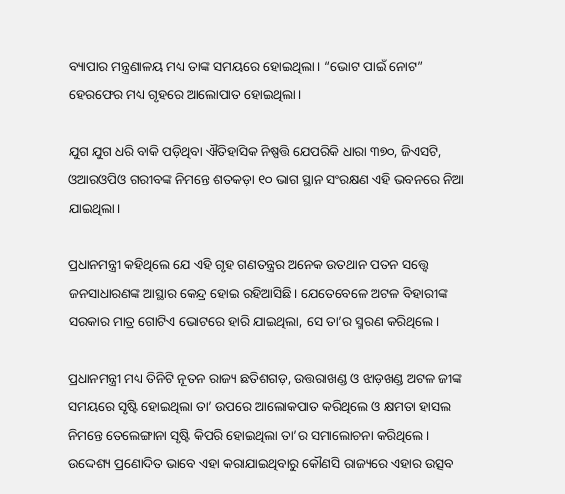ବ୍ୟାପାର ମନ୍ତ୍ରଣାଳୟ ମଧ୍ୟ ତାଙ୍କ ସମୟରେ ହୋଇଥିଲା। “ଭୋଟ ପାଇଁ ନୋଟ” ହେରଫେର ମଧ୍ୟ ଗୃହରେ ଆଲୋପାତ ହୋଇଥିଲା।

ଯୁଗ ଯୁଗ ଧରି ବାକି ପଡ଼ିଥିବା ଐତିହାସିକ ନିଷ୍ପତ୍ତି ଯେପରିକି ଧାରା ୩୭୦, ଜିଏସଟି, ଓଆରଓପିଓ ଗରୀବଙ୍କ ନିମନ୍ତେ ଶତକଡ଼ା ୧୦ ଭାଗ ସ୍ଥାନ ସଂରକ୍ଷଣ ଏହି ଭବନରେ ନିଆ ଯାଇଥିଲା।

ପ୍ରଧାନମନ୍ତ୍ରୀ କହିଥିଲେ ଯେ ଏହି ଗୃହ ଗଣତନ୍ତ୍ରର ଅନେକ ଉତଥାନ ପତନ ସତ୍ତ୍ବେ ଜନସାଧାରଣଙ୍କ ଆସ୍ଥାର କେନ୍ଦ୍ର ହୋଇ ରହିଆସିଛି। ଯେତେବେଳେ ଅଟଳ ବିହାରୀଙ୍କ ସରକାର ମାତ୍ର ଗୋଟିଏ ଭୋଟରେ ହାରି ଯାଇଥିଲା, ସେ ତା’ର ସ୍ମରଣ କରିଥିଲେ।

ପ୍ରଧାନମନ୍ତ୍ରୀ ମଧ୍ୟ ତିନିଟି ନୂତନ ରାଜ୍ୟ ଛତିଶଗଡ଼, ଉତ୍ତରାଖଣ୍ଡ ଓ ଝାଡ଼ଖଣ୍ଡ ଅଟଳ ଜୀଙ୍କ ସମୟରେ ସୃଷ୍ଟି ହୋଇଥିଲା ତା’ ଉପରେ ଆଲୋକପାତ କରିଥିଲେ ଓ କ୍ଷମତା ହାସଲ ନିମନ୍ତେ ତେଲେଙ୍ଗାନା ସୃଷ୍ଟି କିପରି ହୋଇଥିଲା ତା’ର ସମାଲୋଚନା କରିଥିଲେ। ଉଦ୍ଦେଶ୍ୟ ପ୍ରଣୋଦିତ ଭାବେ ଏହା କରାଯାଇଥିବାରୁ କୌଣସି ରାଜ୍ୟରେ ଏହାର ଉତ୍ସବ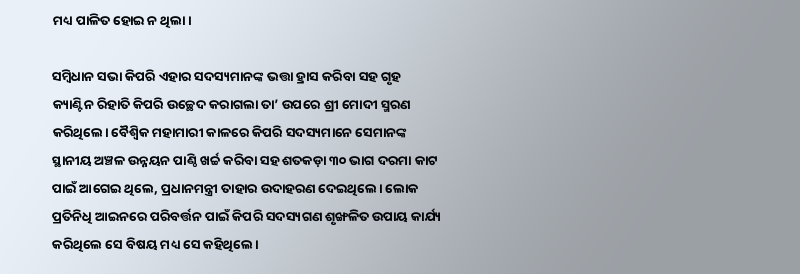ମଧ୍ୟ ପାଳିତ ହୋଇ ନ ଥିଲା।

ସମ୍ବିଧାନ ସଭା କିପରି ଏହାର ସଦସ୍ୟମାନଙ୍କ ଭତ୍ତା ହ୍ରାସ କରିବା ସହ ଗୃହ କ୍ୟାଣ୍ଟିନ ରିହାତି କିପରି ଉଚ୍ଛେଦ କରାଗଲା ତା’ ଉପରେ ଶ୍ରୀ ମୋଦୀ ସ୍ମରଣ କରିଥିଲେ। ବୈଶ୍ବିକ ମହାମାରୀ କାଳରେ କିପରି ସଦସ୍ୟମାନେ ସେମାନଙ୍କ ସ୍ଥାନୀୟ ଅଞ୍ଚଳ ଉନ୍ନୟନ ପାଣ୍ଠି ଖର୍ଚ୍ଚ କରିବା ସହ ଶତକଡ଼ା ୩୦ ଭାଗ ଦରମା କାଟ ପାଇଁ ଆଗେଇ ଥିଲେ, ପ୍ରଧାନମନ୍ତ୍ରୀ ତାହାର ଉଦାହରଣ ଦେଇଥିଲେ। ଲୋକ ପ୍ରତିନିଧି ଆଇନରେ ପରିବର୍ତ୍ତନ ପାଇଁ କିପରି ସଦସ୍ୟଗଣ ଶୃଙ୍ଖଳିତ ଉପାୟ କାର୍ଯ୍ୟ କରିଥିଲେ ସେ ବିଷୟ ମଧ୍ୟ ସେ କହିଥିଲେ।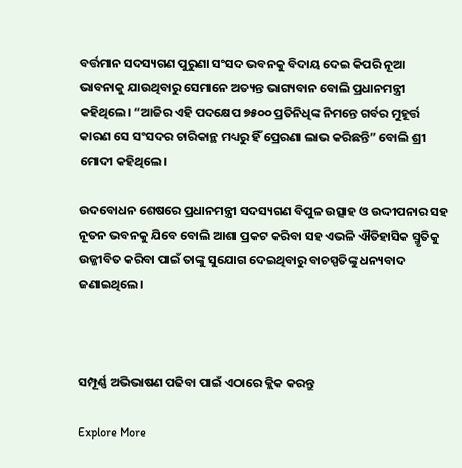ବର୍ତ୍ତମାନ ସଦସ୍ୟଗଣ ପୁରୁଣା ସଂସଦ ଭବନକୁ ବିଦାୟ ଦେଇ କିପରି ନୂଆ ଭାବନାକୁ ଯାଉଥିବାରୁ ସେମାନେ ଅତ୍ୟନ୍ତ ଭାଗ୍ୟବାନ ବୋଲି ପ୍ରଧାନମନ୍ତ୍ରୀ କହିଥିଲେ। “ଆଜିର ଏହି ପଦକ୍ଷେପ ୭୫୦୦ ପ୍ରତିନିଧିଙ୍କ ନିମନ୍ତେ ଗର୍ବର ମୁହୂର୍ତ୍ତ କାରଣ ସେ ସଂସଦର ଚାରିକାନ୍ଥ ମଧ୍ୟରୁ ହିଁ ପ୍ରେରଣା ଲାଭ କରିଛନ୍ତି” ବୋଲି ଶ୍ରୀ ମୋଦୀ କହିଥିଲେ।

ଉଦବୋଧନ ଶେଷରେ ପ୍ରଧାନମନ୍ତ୍ରୀ ସଦସ୍ୟଗଣ ବିପୁଳ ଉତ୍ସାହ ଓ ଉଦ୍ଦୀପନାର ସହ ନୂତନ ଭବନକୁ ଯିବେ ବୋଲି ଆଶା ପ୍ରକଟ କରିବା ସହ ଏଭଳି ଐତିହାସିକ ସ୍ମୃତିକୁ ଉଜ୍ଜୀବିତ କରିବା ପାଇଁ ତାଙ୍କୁ ସୁଯୋଗ ଦେଇଥିବାରୁ ବାଚସ୍ପତିଙ୍କୁ ଧନ୍ୟବାଦ ଜଣାଇଥିଲେ।



ସମ୍ପୂର୍ଣ୍ଣ ଅଭିଭାଷଣ ପଢିବା ପାଇଁ ଏଠାରେ କ୍ଲିକ କରନ୍ତୁ

Explore More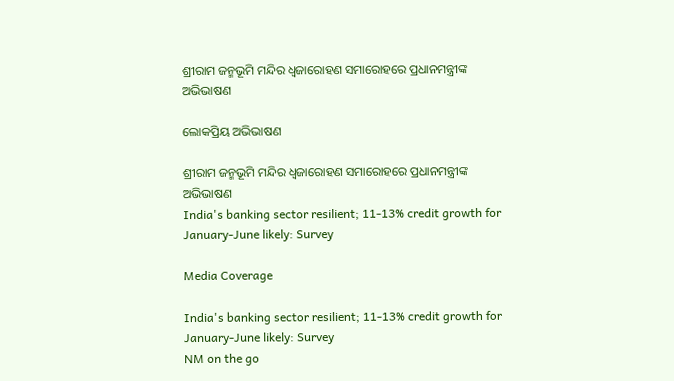ଶ୍ରୀରାମ ଜନ୍ମଭୂମି ମନ୍ଦିର ଧ୍ଵଜାରୋହଣ ସମାରୋହରେ ପ୍ରଧାନମନ୍ତ୍ରୀଙ୍କ ଅଭିଭାଷଣ

ଲୋକପ୍ରିୟ ଅଭିଭାଷଣ

ଶ୍ରୀରାମ ଜନ୍ମଭୂମି ମନ୍ଦିର ଧ୍ଵଜାରୋହଣ ସମାରୋହରେ ପ୍ରଧାନମନ୍ତ୍ରୀଙ୍କ ଅଭିଭାଷଣ
India's banking sector resilient; 11-13% credit growth for January-June likely: Survey

Media Coverage

India's banking sector resilient; 11-13% credit growth for January-June likely: Survey
NM on the go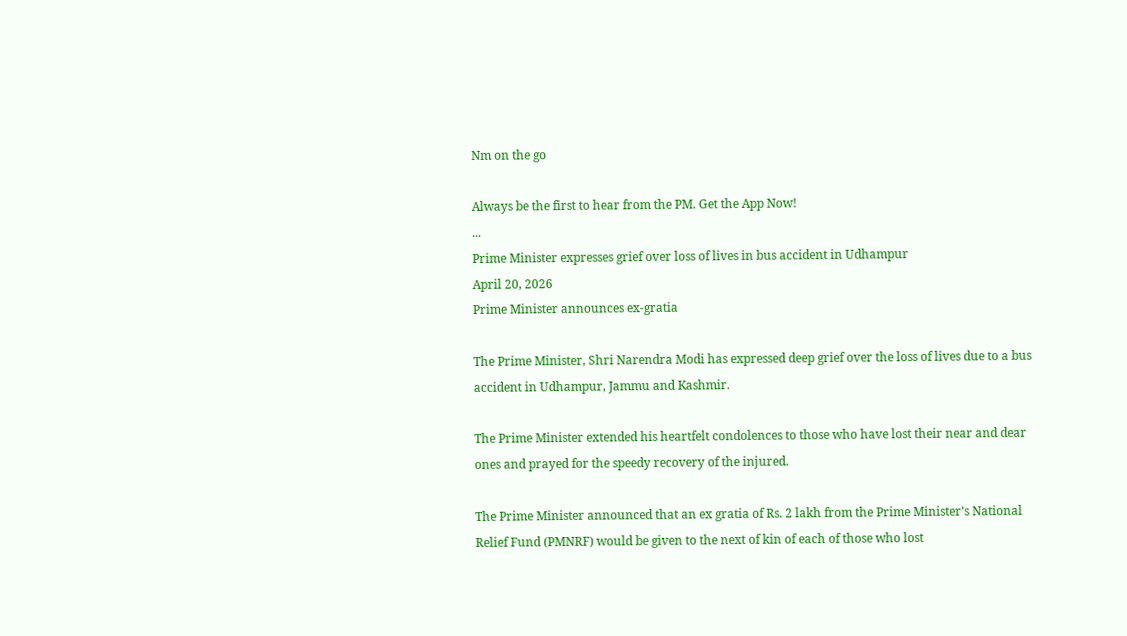Nm on the go

Always be the first to hear from the PM. Get the App Now!
...
Prime Minister expresses grief over loss of lives in bus accident in Udhampur
April 20, 2026
Prime Minister announces ex-gratia

The Prime Minister, Shri Narendra Modi has expressed deep grief over the loss of lives due to a bus accident in Udhampur, Jammu and Kashmir.

The Prime Minister extended his heartfelt condolences to those who have lost their near and dear ones and prayed for the speedy recovery of the injured.

The Prime Minister announced that an ex gratia of Rs. 2 lakh from the Prime Minister’s National Relief Fund (PMNRF) would be given to the next of kin of each of those who lost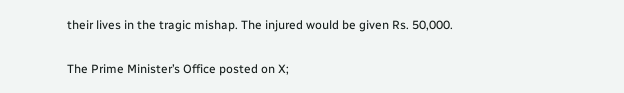their lives in the tragic mishap. The injured would be given Rs. 50,000.

The Prime Minister’s Office posted on X;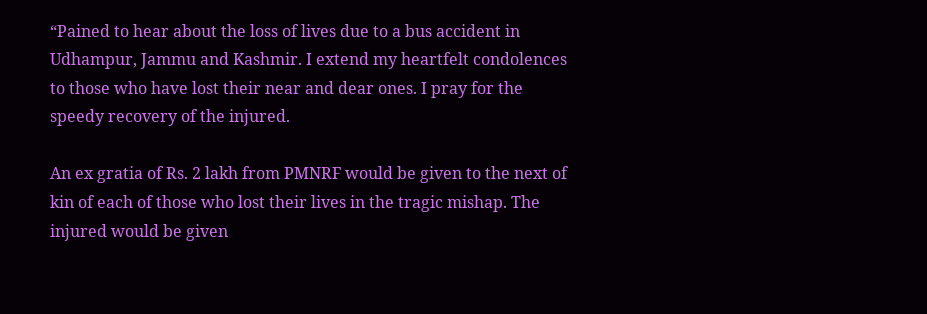“Pained to hear about the loss of lives due to a bus accident in Udhampur, Jammu and Kashmir. I extend my heartfelt condolences to those who have lost their near and dear ones. I pray for the speedy recovery of the injured.

An ex gratia of Rs. 2 lakh from PMNRF would be given to the next of kin of each of those who lost their lives in the tragic mishap. The injured would be given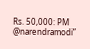Rs. 50,000: PM @narendramodi”